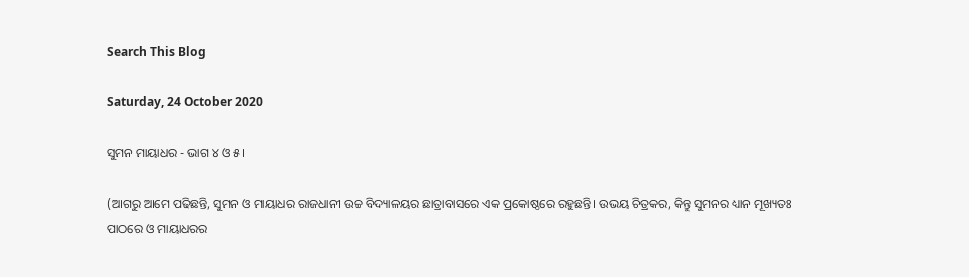Search This Blog

Saturday, 24 October 2020

ସୁମନ ମାୟାଧର - ଭାଗ ୪ ଓ ୫।

(ଆଗରୁ ଆମେ ପଢିଛନ୍ତି, ସୁମନ ଓ ମାୟାଧର ରାଜଧାନୀ ଉଚ୍ଚ ବିଦ୍ୟାଳୟର ଛାତ୍ରାବାସରେ ଏକ ପ୍ରକୋଷ୍ଠରେ ରହୁଛନ୍ତି। ଉଭୟ ଚିତ୍ରକର, କିନ୍ତୁ ସୁମନର ଧ୍ୟାନ ମୂଖ୍ୟତଃ ପାଠରେ ଓ ମାୟାଧରର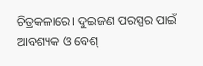ଚିତ୍ରକଳାରେ। ଦୁଇଜଣ ପରସ୍ପର ପାଇଁ ଆବଶ୍ୟକ ଓ ବେଶ୍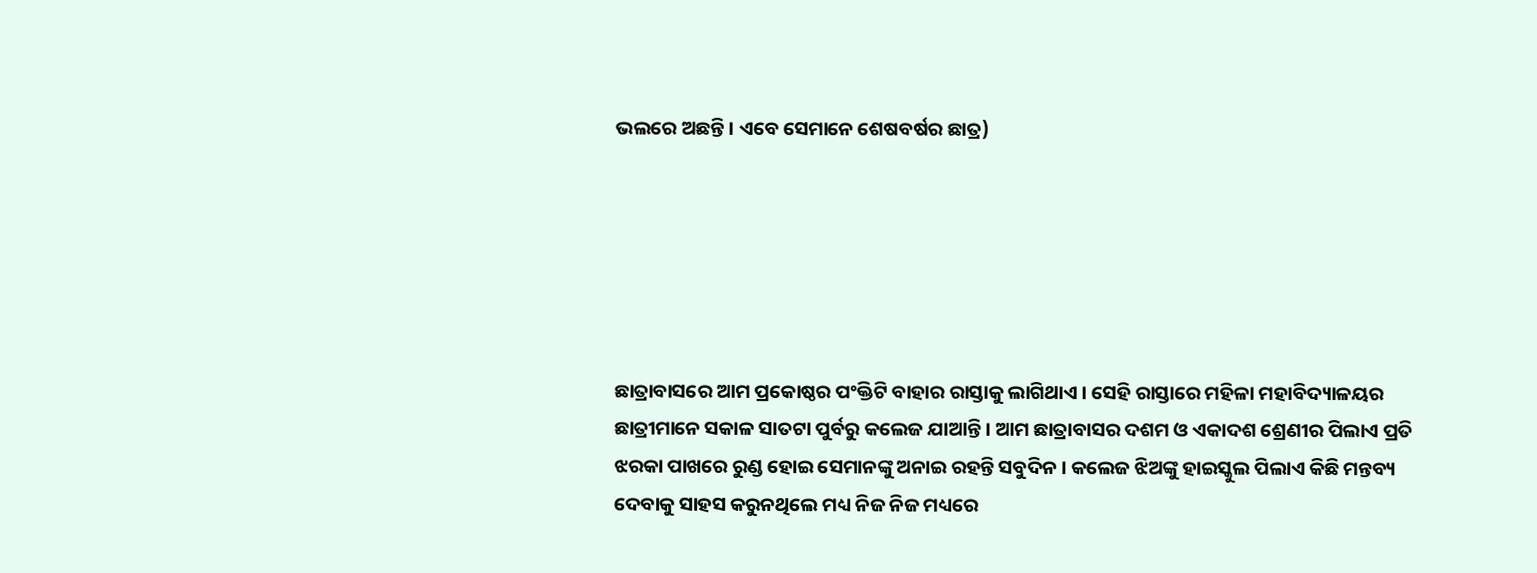ଭଲରେ ଅଛନ୍ତି। ଏବେ ସେମାନେ ଶେଷବର୍ଷର ଛାତ୍ର)






ଛାତ୍ରାବାସରେ ଆମ ପ୍ରକୋଷ୍ଠର ପଂକ୍ତିଟି ବାହାର ରାସ୍ତାକୁ ଲାଗିଥାଏ । ସେହି ରାସ୍ତାରେ ମହିଳା ମହାବିଦ୍ୟାଳୟର ଛାତ୍ରୀମାନେ ସକାଳ ସାତଟା ପୁର୍ବରୁ କଲେଜ ଯାଆନ୍ତି । ଆମ ଛାତ୍ରାବାସର ଦଶମ ଓ ଏକାଦଶ ଶ୍ରେଣୀର ପିଲାଏ ପ୍ରତି ଝରକା ପାଖରେ ରୁଣ୍ଡ ହୋଇ ସେମାନଙ୍କୁ ଅନାଇ ରହନ୍ତି ସବୁଦିନ । କଲେଜ ଝିଅଙ୍କୁ ହାଇସ୍କୁଲ ପିଲାଏ କିଛି ମନ୍ତବ୍ୟ ଦେବାକୁ ସାହସ କରୁନଥିଲେ ମଧ୍ୟ ନିଜ ନିଜ ମଧ୍ୟରେ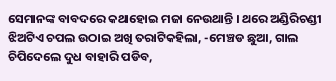ସେମାନଙ୍କ ବାବଦରେ କଥାହୋଇ ମଜା ନେଉଥାନ୍ତି । ଥରେ ଅଣ୍ଡିରିଚଣ୍ଡୀ ଝିଅଟିଏ ଚପଲ ଉଠାଇ ଅଖି ତରାଟିକହିଲା, -ମେଞ୍ଚଡ ଛୁଆ, ଗାଲ ଚିପିଦେଲେ ଦୁଧ ବାହାରି ପଡିବ,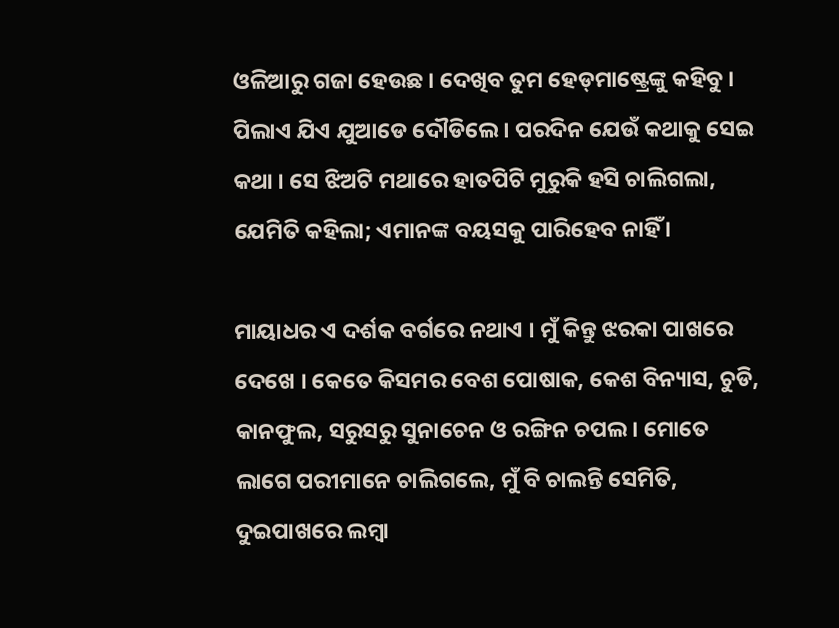ଓଳିଆରୁ ଗଜା ହେଉଛ । ଦେଖିବ ତୁମ ହେଡ୍‌ମାଷ୍ଟ୍ରେଙ୍କୁ କହିବୁ । ପିଲାଏ ଯିଏ ଯୁଆଡେ ଦୌଡିଲେ । ପରଦିନ ଯେଉଁ କଥାକୁ ସେଇ କଥା । ସେ ଝିଅଟି ମଥାରେ ହାତପିଟି ମୁରୁକି ହସି ଚାଲିଗଲା, ଯେମିତି କହିଲା; ଏମାନଙ୍କ ବୟସକୁ ପାରିହେବ ନାହିଁ ।

ମାୟାଧର ଏ ଦର୍ଶକ ବର୍ଗରେ ନଥାଏ । ମୁଁ କିନ୍ତୁ ଝରକା ପାଖରେ ଦେଖେ । କେତେ କିସମର ବେଶ ପୋଷାକ, କେଶ ବିନ୍ୟାସ, ଚୁଡି, କାନଫୁଲ, ସରୁସରୁ ସୁନାଚେନ ଓ ରଙ୍ଗିନ ଚପଲ । ମୋତେ ଲାଗେ ପରୀମାନେ ଚାଲିଗଲେ, ମୁଁ ବି ଚାଲନ୍ତି ସେମିତି, ଦୁଇପାଖରେ ଲମ୍ବା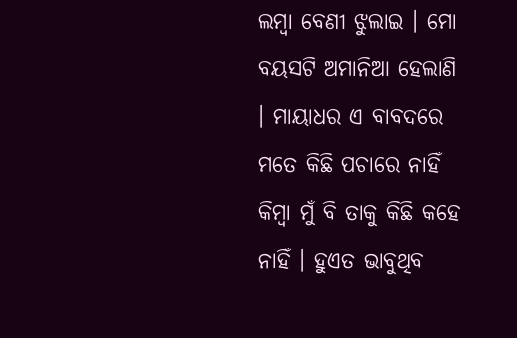ଲମ୍ବା ବେଣୀ ଝୁଲାଇ । ମୋ ବୟସଟି ଅମାନିଆ ହେଲାଣି । ମାୟାଧର ଏ ବାବଦରେ ମତେ କିଛି ପଚାରେ ନାହିଁ କିମ୍ବା ମୁଁ ବି ତାକୁ କିଛି କହେ ନାହିଁ । ହୁଏତ ଭାବୁଥିବ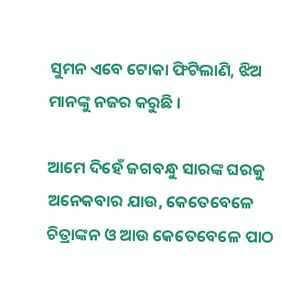ସୁମନ ଏବେ ଟୋକା ଫିଟିଲାଣି, ଝିଅ ମାନଙ୍କୁ ନଜର କରୁଛି ।

ଆମେ ଦିହେଁ ଜଗବନ୍ଧୁ ସାରଙ୍କ ଘରକୁ ଅନେକବାର ଯାଉ, କେତେବେଳେ ଚିତ୍ରାଙ୍କନ ଓ ଆଉ କେତେବେଳେ ପାଠ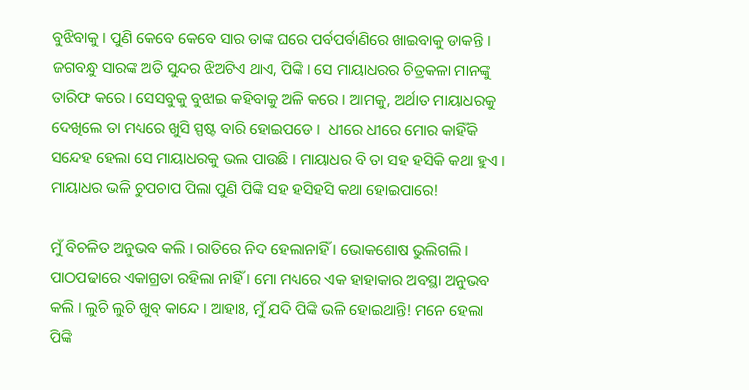ବୁଝିବାକୁ । ପୁଣି କେବେ କେବେ ସାର ତାଙ୍କ ଘରେ ପର୍ବପର୍ବାଣିରେ ଖାଇବାକୁ ଡାକନ୍ତି । ଜଗବନ୍ଧୁ ସାରଙ୍କ ଅତି ସୁନ୍ଦର ଝିଅଟିଏ ଥାଏ, ପିଙ୍କି । ସେ ମାୟାଧରର ଚିତ୍ରକଳା ମାନଙ୍କୁ ତାରିଫ କରେ । ସେସବୁକୁ ବୁଝାଇ କହିବାକୁ ଅଳି କରେ । ଆମକୁ, ଅର୍ଥାତ ମାୟାଧରକୁ ଦେଖିଲେ ତା ମଧ୍ୟରେ ଖୁସି ସ୍ପଷ୍ଟ ବାରି ହୋଇପଡେ ।  ଧୀରେ ଧୀରେ ମୋର କାହିଁକି ସନ୍ଦେହ ହେଲା ସେ ମାୟାଧରକୁ ଭଲ ପାଉଛି । ମାୟାଧର ବି ତା ସହ ହସିକି କଥା ହୁଏ । ମାୟାଧର ଭଳି ଚୁପଚାପ ପିଲା ପୁଣି ପିଙ୍କି ସହ ହସିହସି କଥା ହୋଇପାରେ!

ମୁଁ ବିଚଳିତ ଅନୁଭବ କଲି । ରାତିରେ ନିଦ ହେଲାନାହିଁ । ଭୋକଶୋଷ ଭୁଲିଗଲି । ପାଠପଢାରେ ଏକାଗ୍ରତା ରହିଲା ନାହିଁ । ମୋ ମଧ୍ୟରେ ଏକ ହାହାକାର ଅବସ୍ଥା ଅନୁଭବ କଲି । ଲୁଚି ଲୁଚି ଖୁବ୍ କାନ୍ଦେ । ଆହାଃ, ମୁଁ ଯଦି ପିଙ୍କି ଭଳି ହୋଇଥାନ୍ତି! ମନେ ହେଲା ପିଙ୍କି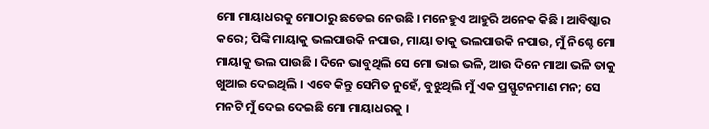ମୋ ମାୟାଧରକୁ ମୋଠାରୁ ଛଡେଇ ନେଉଛି । ମନେହୁଏ ଆହୁରି ଅନେକ କିଛି । ଆବିଷ୍କାର କରେ; ପିଙ୍କି ମାୟାକୁ ଭଲପାଉକି ନପାଉ, ମାୟା ତାକୁ ଭଲପାଉକି ନପାଉ, ମୁଁ ନିଶ୍ଚେ ମୋ ମାୟାକୁ ଭଲ ପାଉଛି । ଦିନେ ଭାବୁଥିଲି ସେ ମୋ ଭାଇ ଭଳି, ଆଉ ଦିନେ ମାଆ ଭଳି ତାକୁ ଖୁଆଇ ଦେଇଥିଲି । ଏବେ କିନ୍ତୁ ସେମିତ ନୁହେଁ, ବୁଝୁଥିଲି ମୁଁ ଏକ ପ୍ରସ୍ଫୁଟନମାଣ ମନ; ସେ ମନଟି ମୁଁ ଦେଇ ଦେଇଛି ମୋ ମାୟାଧରକୁ ।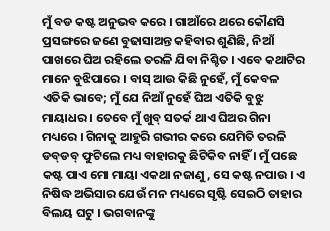ମୁଁ ବଡ କଷ୍ଟ ଅନୁଭବ କରେ । ଗାଆଁରେ ଥରେ କୌଣସି ପ୍ରସଙ୍ଗରେ ଜଣେ ବୁଢାସାଅନ୍ତ କହିବାର ଶୁଣିଛି, ନିଆଁ ପାଖରେ ଘିଅ ରହିଲେ ତରଳି ଯିବା ନିଶ୍ଚିତ । ଏବେ କଥାଟିର ମାନେ ବୁଝିପାରେ । ବାସ୍ ଆଉ କିଛି ନୁହେଁ, ମୁଁ କେବଳ ଏତିକି ଭାବେ; ମୁଁ ଯେ ନିଆଁ ନୁହେଁ ଘିଅ ଏତିକି ବୁଝୁ ମାୟାଧର । ତେବେ ମୁଁ ଖୁବ୍ ସତର୍କ ଥାଏ ଘିଅର ଗିନା ମଧ୍ୟରେ । ଗିନାକୁ ଆହୁରି ଗଭୀର କରେ ଯେମିତି ତରଳି ଡବ୍‌ଡବ୍ ଫୁଟିଲେ ମଧ୍ୟ ବାହାରକୁ ଛିଟିକିବ ନାହିଁ । ମୁଁ ପଛେ କଷ୍ଟ ପାଏ ମୋ ମାୟା ଏକଥା ନଜାଣୁ, ସେ କଷ୍ଟ ନପାଉ । ଏ ନିଷିଦ୍ଧ ଅଭିସାର ଯେଉଁ ମନ ମଧ୍ୟରେ ସୃଷ୍ଟି ସେଇଠି ତାହାର ବିଲୟ ଘଟୁ । ଭଗବାନଙ୍କୁ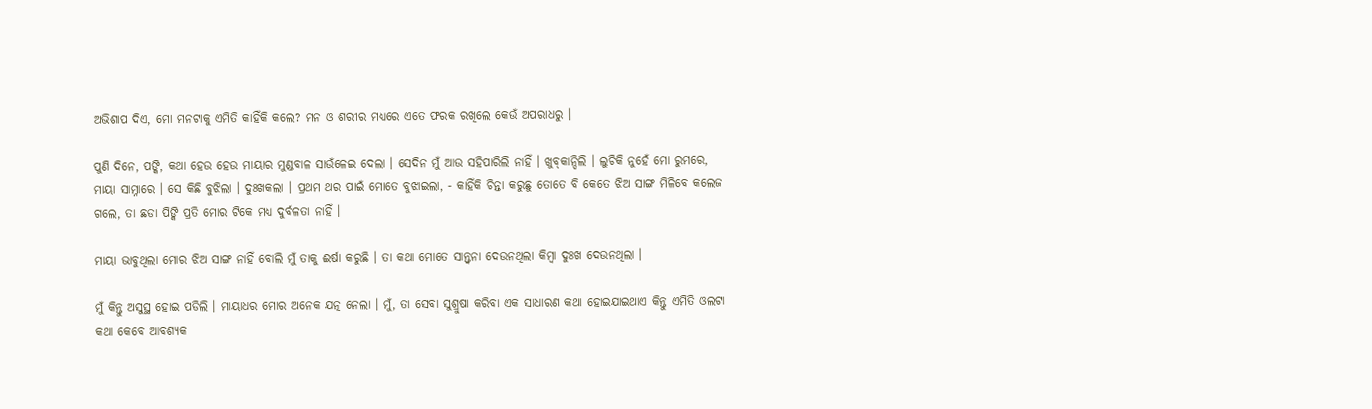ଅଭିଶାପ ଦିଏ, ମୋ ମନଟାକୁ ଏମିତି କାହିଁକି କଲେ? ମନ ଓ ଶରୀର ମଧ୍ୟରେ ଏତେ ଫରକ ରଖିଲେ କେଉଁ ଅପରାଧରୁ ।

ପୁଣି ଦିନେ, ପଙ୍କି, କଥା ହେଉ ହେଉ ମାୟାର ମୁଣ୍ଡବାଳ ସାଉଁଳେଇ ଦେଲା । ସେଦିନ ମୁଁ ଆଉ ସହିପାରିଲି ନାହିଁ । ଖୁବ୍‌କାନ୍ଦିଲି । ଲୁଚିକି ନୁହେଁ ମୋ ରୁମରେ, ମାୟା ସାମ୍ନାରେ । ସେ କିଛି ବୁଝିଲା । ଦୁଃଖକଲା । ପ୍ରଥମ ଥର ପାଇଁ ମୋତେ ବୁଝାଇଲା, - କାହିଁକି ଚିନ୍ତା କରୁଛୁ ତୋତେ ବି କେତେ ଝିଅ ସାଙ୍ଗ ମିଳିବେ କଲେଜ ଗଲେ, ତା ଛଡା ପିଙ୍କି ପ୍ରତି ମୋର ଟିକେ ମଧ୍ୟ ଦୁର୍ବଳତା ନାହିଁ ।

ମାୟା ଭାବୁଥିଲା ମୋର ଝିଅ ସାଙ୍ଗ ନାହିଁ ବୋଲି ମୁଁ ତାକୁ ଈର୍ଷା କରୁଛି । ତା କଥା ମୋତେ ସାନ୍ତ୍ୱନା ଦେଉନଥିଲା କିମ୍ବା ଦୁଃଖ ଦେଉନଥିଲା ।

ମୁଁ କିନ୍ତୁ ଅସୁସ୍ଥ ହୋଇ ପଡିଲି । ମାୟାଧର ମୋର ଅନେକ ଯତ୍ନ ନେଲା । ମୁଁ, ତା ସେବା ସୁଶ୍ରୁଷା କରିବା ଏକ ସାଧାରଣ କଥା ହୋଇଯାଇଥାଏ କିନ୍ତୁ ଏମିତି ଓଲଟା କଥା କେବେ ଆବଶ୍ୟକ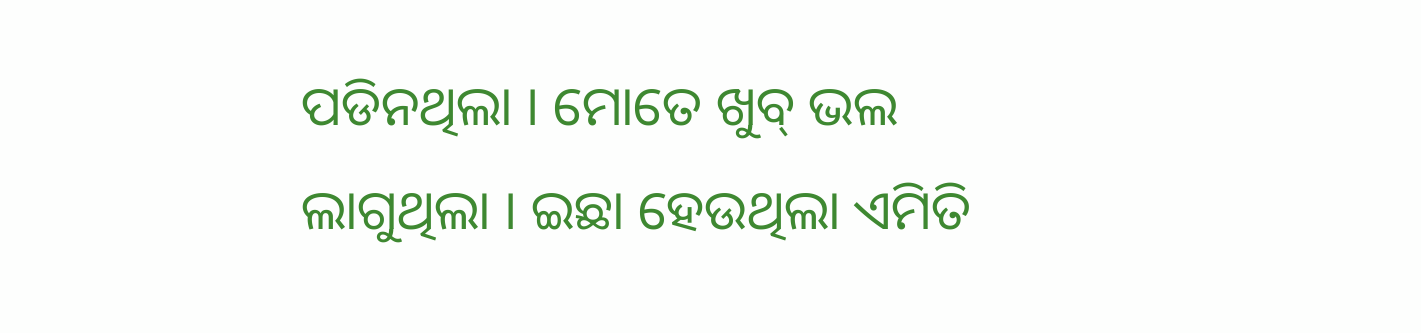ପଡିନଥିଲା । ମୋତେ ଖୁବ୍ ଭଲ ଲାଗୁଥିଲା । ଇଛା ହେଉଥିଲା ଏମିତି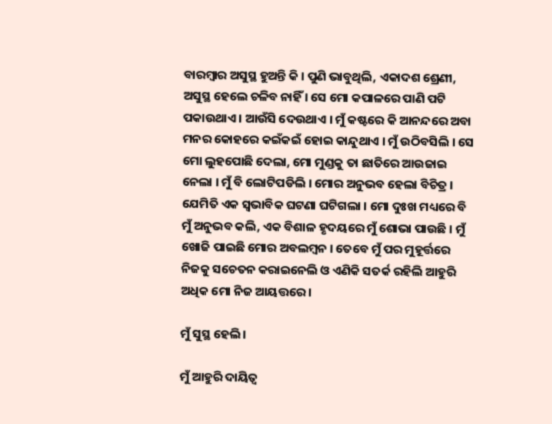ବାରମ୍ବାର ଅସୁସ୍ଥ ହୁଅନ୍ତି କି । ପୁଣି ଭାବୁଥିଲି, ଏକାଦଶ ଶ୍ରେଣୀ, ଅସୁସ୍ଥ ହେଲେ ଚଳିବ ନାହିଁ । ସେ ମୋ କପାଳରେ ପାଣି ପଟି ପକାଉଥାଏ । ଆଉଁସି ଦେଉଥାଏ । ମୁଁ କଷ୍ଟରେ କି ଆନନ୍ଦରେ ଅବା ମନର କୋହରେ କଇଁକଇଁ ହୋଇ କାନ୍ଦୁଥାଏ । ମୁଁ ଉଠିବସିଲି । ସେ ମୋ ଲୁହପୋଛି ଦେଲା, ମୋ ମୁଣ୍ଡକୁ ତା ଛାତିରେ ଆଉଜାଇ ନେଲା । ମୁଁ ବି ଲୋଟିପଡିଲି । ମୋର ଅନୁଭବ ହେଲା ବିଚିତ୍ର । ଯେମିତି ଏକ ସ୍ୱଭାବିକ ଘଟଣା ଘଟିଗଲା । ମୋ ଦୁଃଖ ମଧ୍ୟରେ ବି ମୁଁ ଅନୁଭବ କଲି, ଏକ ବିଶାଳ ହୃଦୟରେ ମୁଁ ଶୋଭା ପାଉଛି । ମୁଁ ଖୋଜି ପାଇଛି ମୋର ଅବଲମ୍ବନ । ତେବେ ମୁଁ ପର ମୁହୂର୍ତ୍ତରେ ନିଜକୁ ସଚେତନ କରାଇନେଲି ଓ ଏଣିକି ସତର୍କ ରହିଲି ଆହୁରି ଅଧିକ ମୋ ନିଜ ଆୟତ୍ତରେ ।

ମୁଁ ସୁସ୍ଥ ହେଲି ।

ମୁଁ ଆହୁରି ଦାୟିତ୍ୱ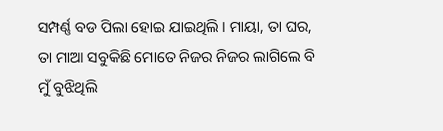ସମ୍ପର୍ଣ୍ଣ ବଡ ପିଲା ହୋଇ ଯାଇଥିଲି । ମାୟା, ତା ଘର, ତା ମାଆ ସବୁକିଛି ମୋତେ ନିଜର ନିଜର ଲାଗିଲେ ବି ମୁଁ ବୁଝିଥିଲି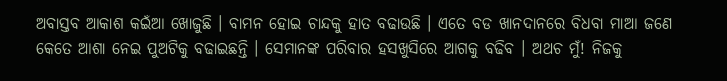ଅବାସ୍ତବ ଆକାଶ କଇଁଆ ଖୋଜୁଛି । ବାମନ ହୋଇ ଚାନ୍ଦକୁ ହାତ ବଢାଉଛି । ଏତେ ବଡ ଖାନଦାନରେ ବିଧବା ମାଆ ଜଣେ କେତେ ଆଶା ନେଇ ପୁଅଟିକୁ ବଢାଇଛନ୍ତି । ସେମାନଙ୍କ ପରିବାର ହସଖୁସିରେ ଆଗକୁ ବଢିବ । ଅଥଚ ମୁଁ! ନିଜକୁ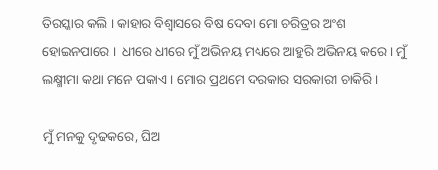ତିରସ୍କାର କଲି । କାହାର ବିଶ୍ୱାସରେ ବିଷ ଦେବା ମୋ ଚରିତ୍ରର ଅଂଶ ହୋଇନପାରେ ।  ଧୀରେ ଧୀରେ ମୁଁ ଅଭିନୟ ମଧ୍ୟରେ ଆହୁରି ଅଭିନୟ କରେ । ମୁଁ ଲକ୍ଷ୍ମୀମା କଥା ମନେ ପକାଏ । ମୋର ପ୍ରଥମେ ଦରକାର ସରକାରୀ ଚାକିରି ।

ମୁଁ ମନକୁ ଦୃଢକରେ, ଘିଅ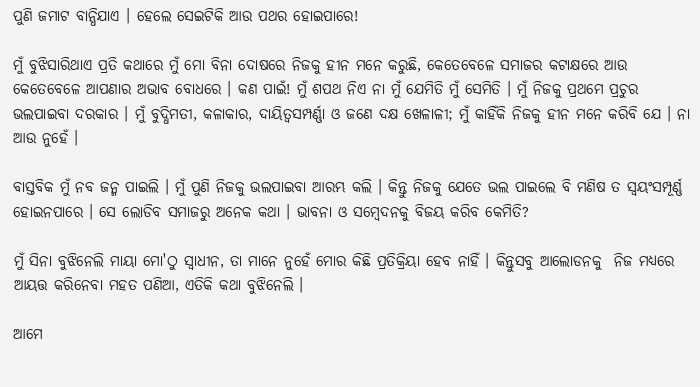ପୁଣି ଜମାଟ ବାନ୍ଧିଯାଏ । ହେଲେ ସେଇଟିକି ଆଉ ପଥର ହୋଇପାରେ!

ମୁଁ ବୁଝିସାରିଥାଏ ପ୍ରତି କଥାରେ ମୁଁ ମୋ ବିନା ଦୋଷରେ ନିଜକୁ ହୀନ ମନେ କରୁଛି, କେତେବେଳେ ସମାଜର କଟାକ୍ଷରେ ଆଉ କେତେବେଳେ ଆପଣାର ଅଭାବ ବୋଧରେ । କଣ ପାଇଁ! ମୁଁ ଶପଥ ନିଏ ନା ମୁଁ ଯେମିତି ମୁଁ ସେମିତି । ମୁଁ ନିଜକୁ ପ୍ରଥମେ ପ୍ରଚୁର ଭଲପାଇବା ଦରକାର । ମୁଁ ବୁଦ୍ଧିମତୀ, କଳାକାର, ଦାୟିତ୍ୱସମ୍ପର୍ଣ୍ଣା ଓ ଜଣେ ଦକ୍ଷ ଖେଳାଳୀ; ମୁଁ କାହିଁକି ନିଜକୁ ହୀନ ମନେ କରିବି ଯେ । ନା ଆଉ ନୁହେଁ ।

ବାସ୍ତବିକ ମୁଁ ନବ ଜନ୍ମ ପାଇଲି । ମୁଁ ପୁଣି ନିଜକୁ ଭଲପାଇବା ଆରମ୍ଭ କଲି । କିନ୍ତୁ ନିଜକୁ ଯେତେ ଭଲ ପାଇଲେ ବି ମଣିଷ ତ ସ୍ୱୟଂସମ୍ପୂର୍ଣ୍ଣ ହୋଇନପାରେ । ସେ ଲୋଡିବ ସମାଜରୁ ଅନେକ କଥା । ଭାବନା ଓ ସମ୍ବେଦନକୁ ବିଜୟ କରିବ କେମିତି?

ମୁଁ ସିନା ବୁଝିନେଲି ମାୟା ମୋ'ଠୁ ସ୍ୱାଧୀନ, ତା ମାନେ ନୁହେଁ ମୋର କିଛି ପ୍ରତିକ୍ରିୟା ହେବ ନାହିଁ । କିନ୍ତୁସବୁ ଆଲୋଡନକୁ  ନିଜ ମଧ୍ୟରେ ଆୟତ୍ତ‌ କରିନେବା ମହତ ପଣିଆ, ଏତିକି କଥା ବୁଝିନେଲି ।

ଆମେ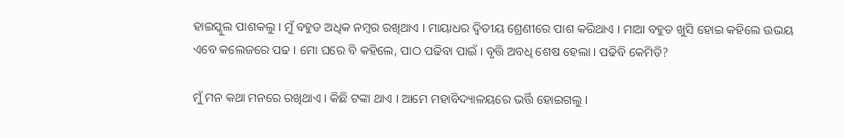ହାଇସ୍କୁଲ ପାଶକଲୁ । ମୁଁ ବହୁତ ଅଧିକ ନମ୍ବର ରଖିଥାଏ । ମାୟାଧର ଦ୍ୱିତୀୟ ଶ୍ରେଣୀରେ ପାଶ କରିଥାଏ । ମାଆ ବହୁତ ଖୁସି ହୋଇ କହିଲେ ଉଭୟ ଏବେ କଲେଜରେ ପଢ । ମୋ ଘରେ ବି କହିଲେ, ପାଠ ପଢିବା ପାଇଁ । ବୃତ୍ତି‌ ଅବଧି ଶେଷ ହେଲା । ପଢିବି କେମିତି?

ମୁଁ ମନ କଥା ମନରେ ରଖିଥାଏ । କିଛି ଟଙ୍କା ଥାଏ । ଆମେ ମହାବିଦ୍ୟାଳୟରେ ଭର୍ତ୍ତି ହୋଇଗଲୁ ।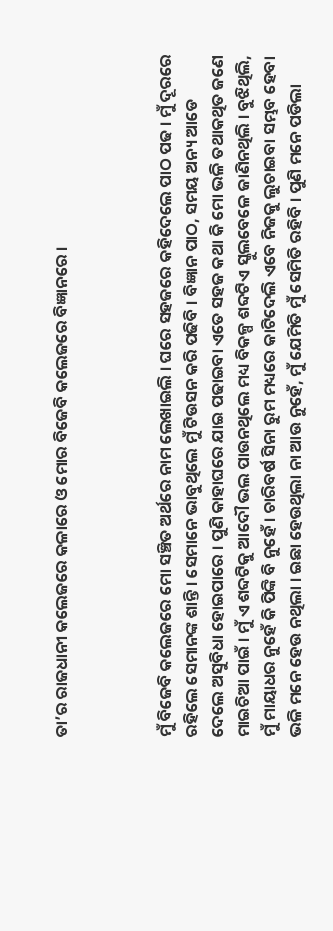ତା’ର ରାଜଧାନୀ କଲେଜରେ କଳାରେ ଓ ମୋର ବିଜେବି କଲେଜରେ ବିଜ୍ଞାନରେ ।



ମୁଁ ବିଜେବି କଲେଜରେ ମୋ ସଞ୍ଚିତ ଅର୍ଥରେ ନାମ ଲେଖାଇଲି । ଘରେ ସହଜରେ କହିଦେଲେ ପାଠ ପଢ । ମୁଁ ଦୂରରେ ରହିଲେ ସେମାନଙ୍କ ଶାନ୍ତି । ସେମାନେ ଭାବୁଥିଲେ ମୁଁ ଟିଉସନ କରି ପଢିବି । ବିଜ୍ଞାନ ପାଠ, ସମୟ ଅନ୍ୟ ଆଡେ ଦେଲେ ଅସୁବିଧା ହୋଇପାରେ । ପୁଣି କାହାଘରେ ଯାଇ ପଢାଇବା ଏତେ ସହଜ କଥା କି ମୋ ଭଳି ତଥାକଥିତ ଜଣେ ମାଇଚିଆ ପାଇଁ । ମୁଁ ଏ ଶବ୍ଦଟିକୁ ଆଦୌ ଭଲ ପାଉନଥିଲେ ମଧ୍ୟ ବିକଳ୍ପ ଶବ୍ଦଟିଏ ସ୍କୁଲବେଳେ ଜାଣିନଥିଲି । ବୁଝିଥିଲି, ମୁଁ ମାୟାଧର ନୁହେଁ କି ପିଙ୍କି ବି ନୁହେଁ । ଚାରିବର୍ଷ ସିନା ରୁମ ମଧ୍ୟରେ କାଟିଦେଲି ଏବେ ନିଜକୁ ଲୁଚାଇବା ସମ୍ଭବ ହେବା ଭଳି ମନେ ହେଉ ନଥିଲା । ଇଛା ହେଉଥିଲା ନା ଆଉ ନୁହେଁ, ମୁଁ ଯେମିତି ମୁଁ ସେମିତି ରହିବି । ପୁଣି ମନେ ପଡିଲା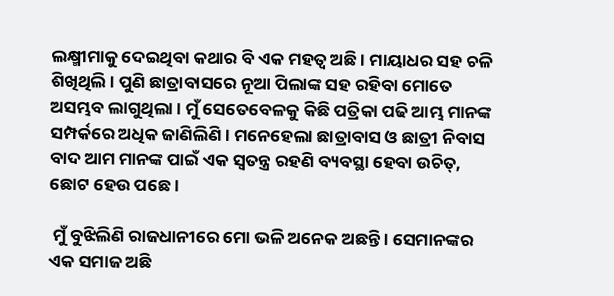ଲକ୍ଷ୍ମୀମାକୁ ଦେଇଥିବା କଥାର ବି ଏକ ମହତ୍ୱ ଅଛି । ମାୟାଧର ସହ ଚଳି ଶିଖିଥିଲି । ପୁଣି ଛାତ୍ରାବାସରେ ନୂଆ ପିଲାଙ୍କ ସହ ରହିବା ମୋତେ ଅସମ୍ଭବ ଲାଗୁଥିଲା । ମୁଁ ସେତେବେଳକୁ କିଛି ପତ୍ରିକା ପଢି ଆମ୍ଭ ମାନଙ୍କ ସମ୍ପର୍କରେ ଅଧିକ ଜାଣିଲିଣି । ମନେହେଲା ଛାତ୍ରାବାସ ଓ ଛାତ୍ରୀ ନିବାସ ବାଦ ଆମ ମାନଙ୍କ ପାଇଁ ଏକ ସ୍ୱତନ୍ତ୍ର ରହଣି ବ୍ୟବସ୍ଥା ହେବା ଉଚିତ୍‌, ଛୋଟ ହେଉ ପଛେ ।

 ମୁଁ ବୁଝିଲିଣି ରାଜଧାନୀରେ ମୋ ଭଳି ଅନେକ ଅଛନ୍ତି । ସେମାନଙ୍କର ଏକ ସମାଜ ଅଛି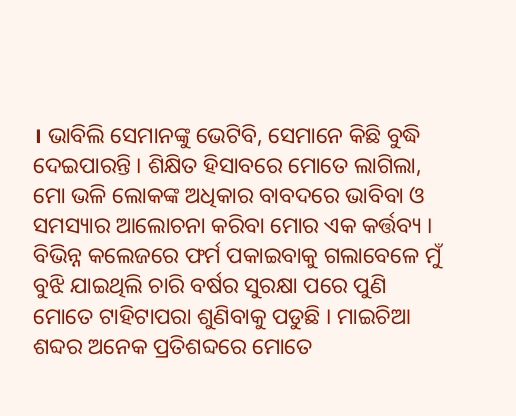। ଭାବିଲି ସେମାନଙ୍କୁ ଭେଟିବି, ସେମାନେ କିଛି ବୁଦ୍ଧି ଦେଇପାରନ୍ତି । ଶିକ୍ଷିତ ହିସାବରେ ମୋତେ ଲାଗିଲା, ମୋ ଭଳି ଲୋକଙ୍କ ଅଧିକାର ବାବଦରେ ଭାବିବା ଓ ସମସ୍ୟାର ଆଲୋଚନା କରିବା ମୋର ଏକ କର୍ତ୍ତବ୍ୟ । ବିଭିନ୍ନ କଲେଜରେ ଫର୍ମ ପକାଇବାକୁ ଗଲାବେଳେ ମୁଁ ବୁଝି ଯାଇଥିଲି ଚାରି ବର୍ଷର ସୁରକ୍ଷା ପରେ ପୁଣି ମୋତେ ଟାହିଟାପରା ଶୁଣିବାକୁ ପଡୁଛି । ମାଇଚିଆ ଶବ୍ଦର ଅନେକ ପ୍ରତିଶବ୍ଦରେ ମୋତେ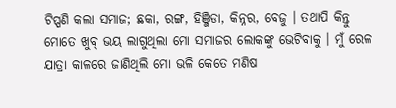ଟିପ୍ପଣି କଲା ସମାଜ; ଛକା, ରଙ୍ଗ, ହିଞ୍ଜିଡା, କିନ୍ନର, ବେଜୁ । ତଥାପି କିନ୍ତୁ ମୋତେ ଖୁବ୍ ଭୟ ଲାଗୁଥିଲା ମୋ ସମାଜର ଲୋକଙ୍କୁ ଭେଟିବାକୁ । ମୁଁ ରେଳ ଯାତ୍ରା କାଳରେ ଜାଣିଥିଲି ମୋ ଭଳି କେତେ ମଣିଷ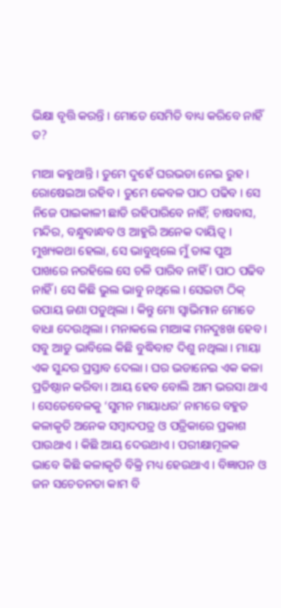ଭିକ୍ଷା ବୃତ୍ତି କରନ୍ତି । ମୋତେ ସେମିତି ବାଧ୍ୟ କରିବେ ନାହିଁ  ତ?

ମାଆ କହୁଥାନ୍ତି । ତୁମେ ଦୁହେଁ ଘରଭଡା ନେଇ ରୁହ । ରୋଷେଇଆ ରହିବ । ତୁମେ କେବଳ ପାଠ ପଢିବ । ସେ ନିଜେ ପାଇକାଳୀ ଛାଡି ରହିପାରିବେ ନାହିଁ; ଚାଷବାସ, ମନ୍ଦିର, ବନ୍ଧୁବାନ୍ଧବ ଓ ଆହୁରି ଅନେକ ଦାୟିତ୍ୱ । ମୁଖ୍ୟକଥା ହେଲା, ସେ ଭାବୁଥିଲେ ମୁଁ ତାଙ୍କ ପୁଅ ପାଖରେ ନରହିଲେ ସେ ଚଳି ପାରିବ ନାହିଁ । ପାଠ ପଢିବ ନାହିଁ । ସେ କିଛି ଭୁଲ ଭାବୁ ନଥିଲେ । ସେଇଟା ଠିକ୍ ଉପାୟ ଜଣା ପଡୁଥିଲା । କିନ୍ତୁ ମୋ ସ୍ୱାଭିମାନ ମୋତେ ବାଧା ଦେଉଥିଲା । ମନାକଲେ ମାଆଙ୍କ ମନଦୁଃଖ ହେବ । ସବୁ ଆଡୁ ଭାବିଲେ କିଛି ବୁଦ୍ଧିବାଟ ଦିଶୁ ନଥିଲା । ମାୟା ଏକ ସୁନ୍ଦର ପ୍ରସ୍ତାବ ଦେଲା । ଘର ଭଡାନେଇ ଏକ କଳା ପ୍ରତିଷ୍ଠାନ କରିବା । ଆୟ ହେବ ବୋଲି ଆମ ଭରସା ଥାଏ । ସେତେବେଳକୁ ‘ସୁମନ ମାୟାଧର’ ନାମରେ ବହୁତ କଳାକୃତି ଅନେକ ସମ୍ବାଦପତ୍ର ଓ ପତ୍ରିକାରେ ପ୍ରକାଶ ପାଉଥାଏ । କିଛି ଆୟ ଦେଉଥାଏ । ପରୀକ୍ଷାମୂଳକ ଭାବେ କିଛି କଳାକୃତି ବିକ୍ରି ମଧ୍ୟ ହେଉଥାଏ । ବିଜ୍ଞାପନ ଓ ଜନ ସଚେତନତା କାମ ବି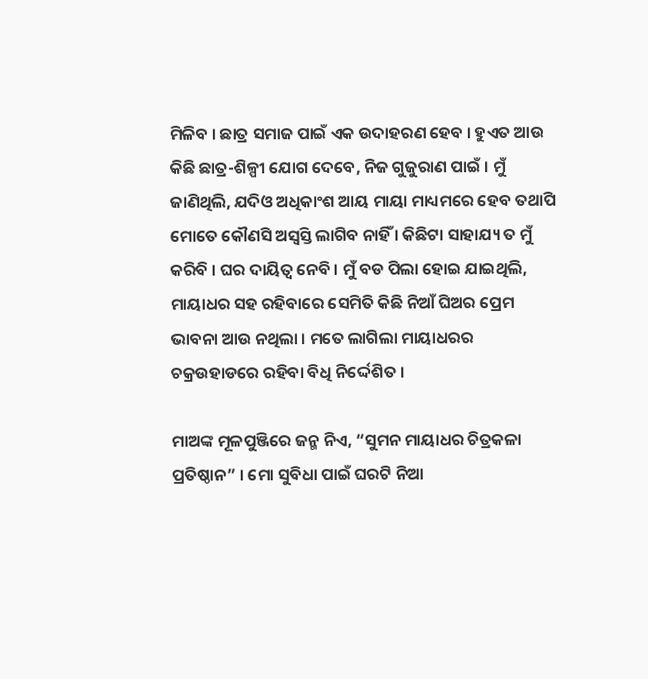ମିଳିବ । ଛାତ୍ର ସମାଜ ପାଇଁ ଏକ ଉଦାହରଣ ହେବ । ହୁଏତ ଆଉ କିଛି ଛାତ୍ର-ଶିଳ୍ପୀ ଯୋଗ ଦେବେ, ନିଜ ଗୁଜୁରାଣ ପାଇଁ । ମୁଁ ଜାଣିଥିଲି, ଯଦିଓ ଅଧିକାଂଶ ଆୟ ମାୟା ମାଧ୍ୟମରେ ହେବ ତଥାପି ମୋତେ କୌଣସି ଅସ୍ୱସ୍ତି ଲାଗିବ ନାହିଁ । କିଛିଟା ସାହାଯ୍ୟ ତ ମୁଁ କରିବି । ଘର ଦାୟିତ୍ୱ ନେବି । ମୁଁ ବଡ ପିଲା ହୋଇ ଯାଇଥିଲି, ମାୟାଧର ସହ ରହିବାରେ ସେମିତି କିଛି ନିଆଁ ଘିଅର ପ୍ରେମ ଭାବନା ଆଉ ନଥିଲା । ମତେ ଲାଗିଲା ମାୟାଧରର ଚକ୍ରଉହାଡରେ ରହିବା ବିଧି ନିର୍ଦ୍ଦେଶିତ ।

ମାଅଙ୍କ ମୂଳପୁଞ୍ଜିରେ ଜନ୍ମ ନିଏ, “ସୁମନ ମାୟାଧର ଚିତ୍ରକଳା ପ୍ରତିଷ୍ଠାନ” । ମୋ ସୁବିଧା ପାଇଁ ଘରଟି ନିଆ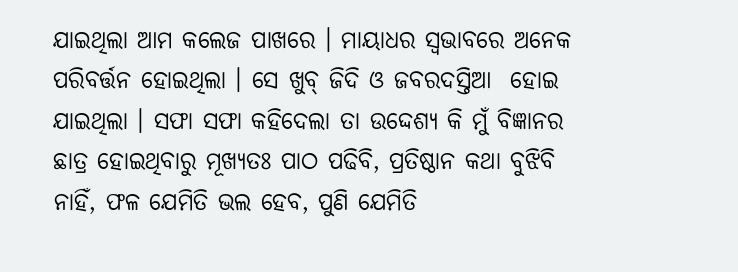ଯାଇଥିଲା ଆମ କଲେଜ ପାଖରେ । ମାୟାଧର ସ୍ୱଭାବରେ ଅନେକ ପରିବର୍ତ୍ତନ ହୋଇଥିଲା । ସେ ଖୁବ୍ ଜିଦି ଓ ଜବରଦସ୍ତିଆ  ହୋଇ ଯାଇଥିଲା । ସଫା ସଫା କହିଦେଲା ତା ଉଦ୍ଦେଶ୍ୟ କି ମୁଁ ବିଜ୍ଞାନର ଛାତ୍ର ହୋଇଥିବାରୁ ମୂଖ୍ୟତଃ ପାଠ ପଢିବି, ପ୍ରତିଷ୍ଠାନ କଥା ବୁଝିବି ନାହିଁ, ଫଳ ଯେମିତି ଭଲ ହେବ, ପୁଣି ଯେମିତି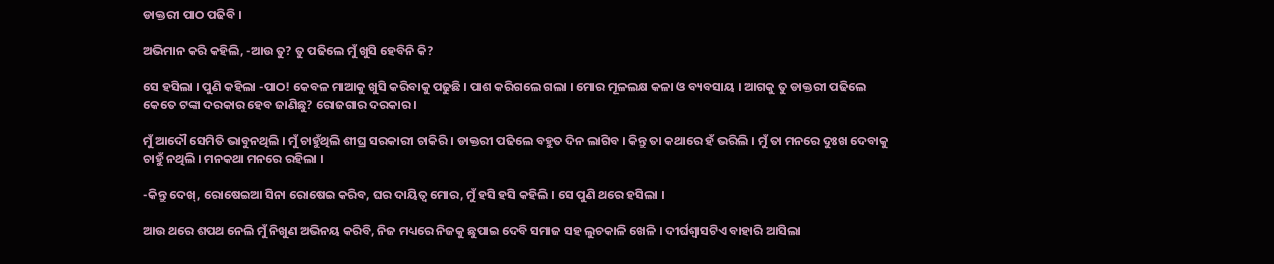ଡାକ୍ତରୀ ପାଠ ପଢିବି ।

ଅଭିମାନ କରି କହିଲି, -ଆଉ ତୁ? ତୁ ପଢିଲେ ମୁଁ ଖୁସି ହେବିନି କି?

ସେ ହସିଲା । ପୁଣି କହିଲା -ପାଠ! କେବଳ ମାଆକୁ ଖୁସି କରିବାକୁ ପଢୁଛି । ପାଶ କରିଗଲେ ଗଲା । ମୋର ମୂଳଲକ୍ଷ କଳା ଓ ବ୍ୟବସାୟ । ଆଗକୁ ତୁ ଡାକ୍ତରୀ ପଢିଲେ କେତେ ଟଙ୍କା ଦରକାର ହେବ ଜାଣିଛୁ? ରୋଜଗାର ଦରକାର ।

ମୁଁ ଆଦୌ ସେମିତି ଭାବୁନଥିଲି । ମୁଁ ଚାହୁଁଥିଲି ଶୀଘ୍ର ସରକାରୀ ଚାକିରି । ଡାକ୍ତରୀ ପଢିଲେ ବହୁତ ଦିନ ଲାଗିବ । କିନ୍ତୁ ତା କଥାରେ ହଁ ଭରିଲି । ମୁଁ ତା ମନରେ ଦୁଃଖ ଦେବାକୁ ଚାହୁଁ ନଥିଲି । ମନକଥା ମନରେ ରହିଲା ।

-କିନ୍ତୁ ଦେଖ୍‌, ରୋଷେଇଆ ସିନା ରୋଷେଇ କରିବ, ଘର ଦାୟିତ୍ୱ ମୋର, ମୁଁ ହସି ହସି କହିଲି । ସେ ପୁଣି ଥରେ ହସିଲା ।

ଆଉ ଥରେ ଶପଥ ନେଲି ମୁଁ ନିଖୁଣ ଅଭିନୟ କରିବି, ନିଜ ମଧ୍ୟରେ ନିଜକୁ ଛୁପାଇ ଦେବି ସମାଜ ସହ ଲୁଚକାଳି ଖେଳି । ଦୀର୍ଘଶ୍ୱାସଟିଏ ବାହାରି ଆସିଲା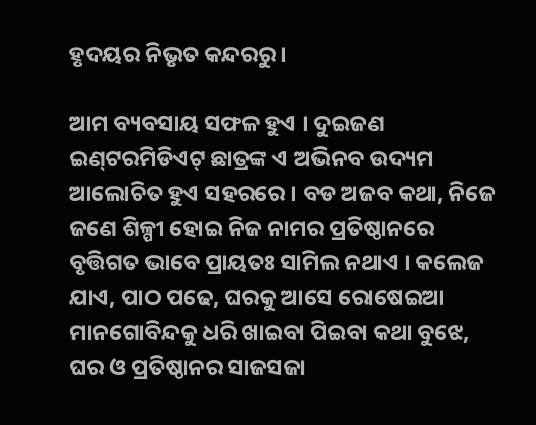ହୃଦୟର ନିଭୃତ କନ୍ଦରରୁ ।

ଆମ ବ୍ୟବସାୟ ସଫଳ ହୁଏ । ଦୁଇଜଣ ଇଣ୍‌ଟରମିଡିଏଟ୍ ଛାତ୍ରଙ୍କ ଏ ଅଭିନବ ଉଦ୍ୟମ ଆଲୋଚିତ ହୁଏ ସହରରେ । ବଡ ଅଜବ କଥା, ନିଜେ ଜଣେ ଶିଳ୍ପୀ ହୋଇ ନିଜ ନାମର ପ୍ରତିଷ୍ଠାନରେ ବୃତ୍ତିଗତ ଭାବେ ପ୍ରାୟତଃ ସାମିଲ ନଥାଏ । କଲେଜ ଯାଏ, ପାଠ ପଢେ, ଘରକୁ ଆସେ ରୋଷେଇଆ ମାନଗୋବିନ୍ଦକୁ ଧରି ଖାଇବା ପିଇବା କଥା ବୁଝେ, ଘର ଓ ପ୍ରତିଷ୍ଠାନର ସାଜସଜା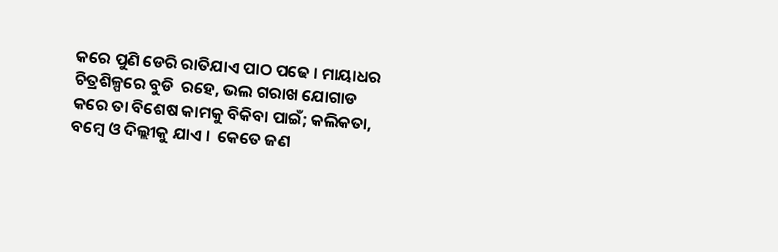କରେ ପୁଣି ଡେରି ରାତିଯାଏ ପାଠ ପଢେ । ମାୟାଧର ଚିତ୍ରଶିଳ୍ପରେ ବୁଡି  ରହେ, ଭଲ ଗରାଖ ଯୋଗାଡ କରେ ତା ବିଶେଷ କାମକୁ ବିକିବା ପାଇଁ; କଲିକତା, ବମ୍ବେ ଓ ଦିଲ୍ଲୀକୁ ଯାଏ ।  କେତେ ଜଣ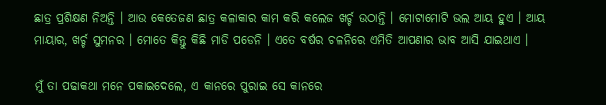ଛାତ୍ର ପ୍ରଶିକ୍ଷଣ ନିଅନ୍ତି । ଆଉ କେତେଜଣ ଛାତ୍ର କଳାକାର କାମ କରି କଲେଜ ଖର୍ଚ୍ଚ ଉଠାନ୍ତି । ମୋଟାମୋଟି ଭଲ ଆୟ ହୁଏ । ଆୟ ମାୟାର, ଖର୍ଚ୍ଚ ସୁମନର । ମୋତେ କିନ୍ତୁ କିଛି ମାଡି ପଡେନି । ଏତେ ବର୍ଷର ଚଳନିରେ ଏମିତି ଆପଣାର ଭାବ ଆସି ଯାଇଥାଏ ।

ମୁଁ ତା ପଢାକଥା ମନେ ପକାଇଦେଲେ, ଏ କାନରେ ପୁରାଇ ସେ କାନରେ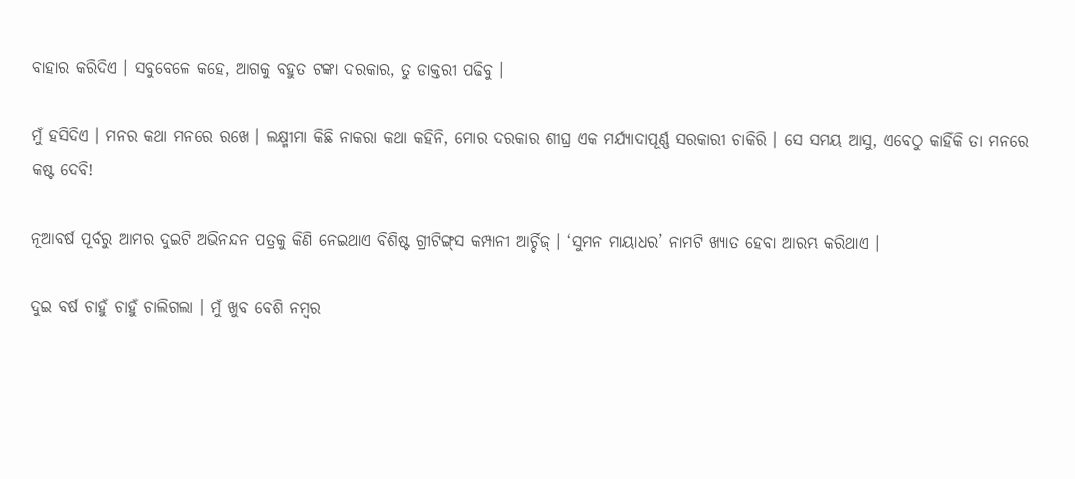ବାହାର କରିଦିଏ । ସବୁବେଳେ କହେ, ଆଗକୁ ବହୁତ ଟଙ୍କା ଦରକାର, ତୁ ଡାକ୍ତରୀ ପଢିବୁ ।

ମୁଁ ହସିଦିଏ । ମନର କଥା ମନରେ ରଖେ । ଲକ୍ଷ୍ମୀମା କିଛି ନାକରା କଥା କହିନି, ମୋର ଦରକାର ଶୀଘ୍ର ଏକ ମର୍ଯ୍ୟାଦାପୂର୍ଣ୍ଣ ସରକାରୀ ଚାକିରି । ସେ ସମୟ ଆସୁ, ଏବେଠୁ କାହିଁକି ତା ମନରେ କଷ୍ଟ ଦେବି!

ନୂଆବର୍ଷ ପୂର୍ବରୁ ଆମର ଦୁଇଟି ଅଭିନନ୍ଦନ ପତ୍ରକୁ କିଣି ନେଇଥାଏ ବିଶିଷ୍ଟ ଗ୍ରୀଟିଙ୍ଗ୍‌ସ କମ୍ପାନୀ ଆର୍ଚ୍ଚିଜ୍ । ‘ସୁମନ ମାୟାଧର’ ନାମଟି ଖ୍ୟାତ ହେବା ଆରମ୍ଭ କରିଥାଏ ।

ଦୁଇ ବର୍ଷ ଚାହୁଁ ଚାହୁଁ ଚାଲିଗଲା । ମୁଁ ଖୁବ ବେଶି ନମ୍ବର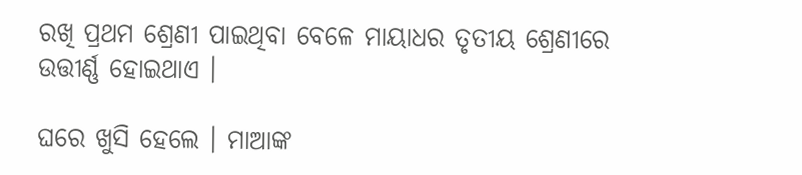ରଖି ପ୍ରଥମ ଶ୍ରେଣୀ ପାଇଥିବା ବେଳେ ମାୟାଧର ତୃତୀୟ ଶ୍ରେଣୀରେ ଉତ୍ତୀର୍ଣ୍ଣ ହୋଇଥାଏ ।

ଘରେ ଖୁସି ହେଲେ । ମାଆଙ୍କ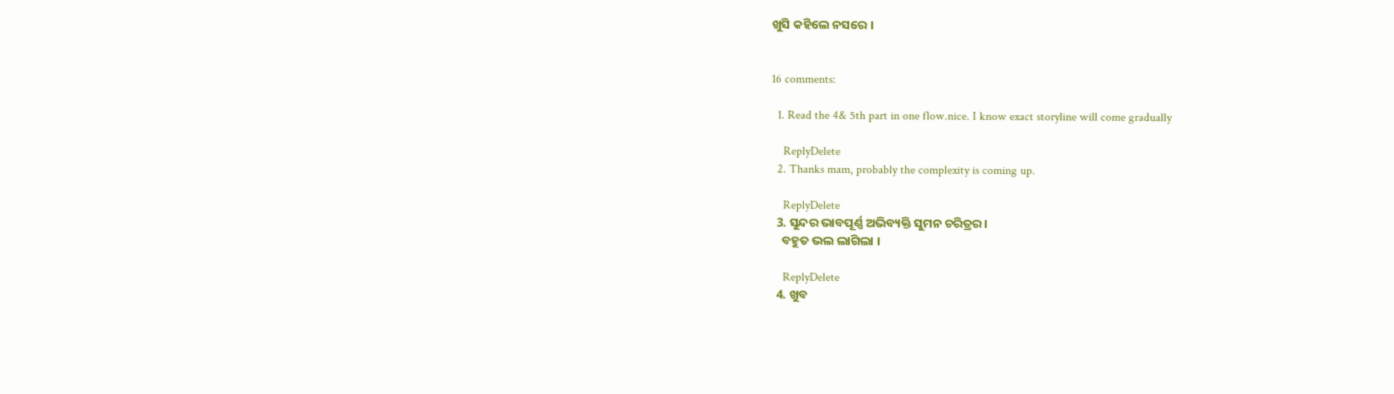ଖୁସି କହିଲେ ନସରେ ।


16 comments:

  1. Read the 4& 5th part in one flow.nice. I know exact storyline will come gradually

    ReplyDelete
  2. Thanks mam, probably the complexity is coming up.

    ReplyDelete
  3. ସୁନ୍ଦର ଭାବପୂର୍ଣ୍ଣ ଅଭିବ୍ୟକ୍ତି ସୁମନ ଚରିତ୍ରର ।
    ବହୁତ ଭଲ ଲାଗିଲା ।

    ReplyDelete
  4. ଖୁବ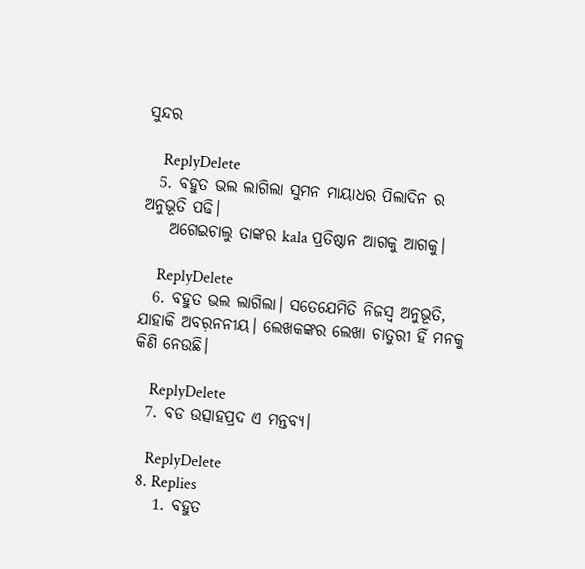ସୁନ୍ଦର

    ReplyDelete
  5. ବହୁତ ଭଲ ଲାଗିଲା ସୁମନ ମାୟାଧର ପିଲାଦିନ ର ଅନୁଭୂତି ପଢି।
    ଅଗେଇଚାଲୁ ତାଙ୍କର kala ପ୍ରତିଷ୍ଠାନ ଆଗକୁ ଆଗକୁ।

    ReplyDelete
  6. ବହୁତ ଭଲ ଲାଗିଲା। ସତେଯେମିତି ନିଜସ୍ବ ଅନୁଭୂତି, ଯାହାକି ଅବର଼ନନୀୟ। ଲେଖକଙ୍କର ଲେଖା ଚାତୁରୀ ହିଁ ମନକୁ କିଣି ନେଉଛି।

    ReplyDelete
  7. ବଡ ଉତ୍ସାହପ୍ରଦ ଏ ମନ୍ତବ୍ୟ।

    ReplyDelete
  8. Replies
    1. ବହୁତ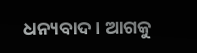ଧନ୍ୟବାଦ। ଆଗକୁ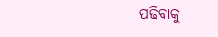ପଢିବାକୁ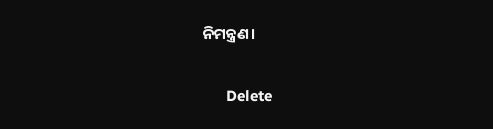ନିମନ୍ତ୍ରଣ।

      Delete